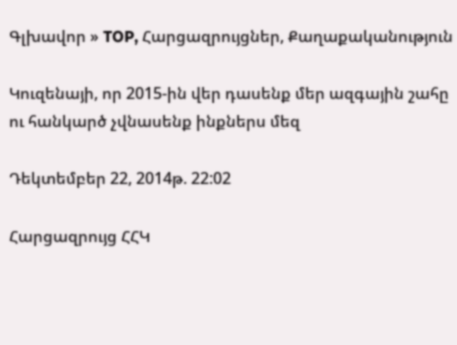Գլխավոր » TOP, Հարցազրույցներ, Քաղաքականություն

Կուզենայի, որ 2015-ին վեր դասենք մեր ազգային շահը ու հանկարծ չվնասենք ինքներս մեզ

Դեկտեմբեր 22, 2014թ. 22:02

Հարցազրույց ՀՀԿ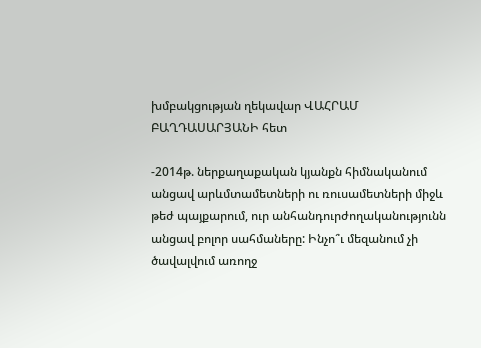խմբակցության ղեկավար ՎԱՀՐԱՄ ԲԱՂԴԱՍԱՐՅԱՆԻ հետ

-2014թ. ներքաղաքական կյանքն հիմնականում անցավ արևմտամետների ու ռուսամետների միջև թեժ պայքարում, ուր անհանդուրժողականությունն անցավ բոլոր սահմաները: Ինչո՞ւ մեզանում չի ծավալվում առողջ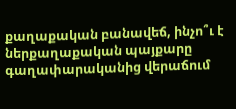քաղաքական բանավեճ, ինչո՞ւ է ներքաղաքական պայքարը գաղափարականից վերաճում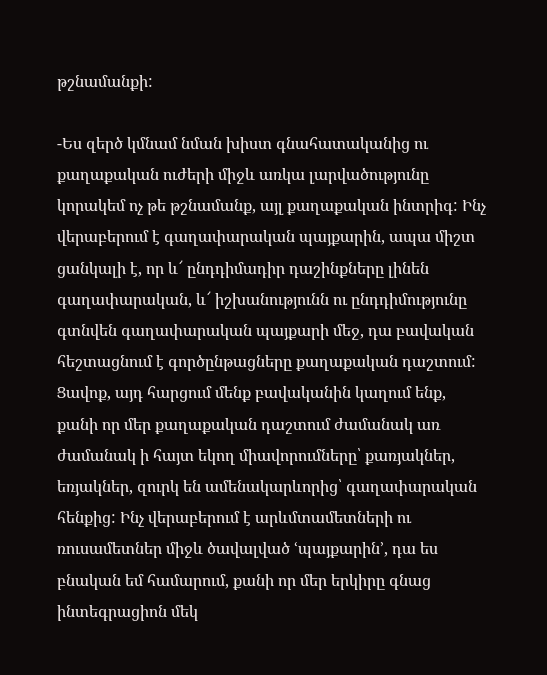թշնամանքի:

-Ես զերծ կմնամ նման խիստ գնահատականից ու քաղաքական ուժերի միջև առկա լարվածությունը կորակեմ ոչ թե թշնամանք, այլ քաղաքական ինտրիգ: Ինչ վերաբերում է գաղափարական պայքարին, ապա միշտ ցանկալի է, որ և՜ ընդդիմադիր դաշինքները լինեն գաղափարական, և՜ իշխանությունն ու ընդդիմությունը գտնվեն գաղափարական պայքարի մեջ, դա բավական հեշտացնում է գործընթացները քաղաքական դաշտում: Ցավոք, այդ հարցում մենք բավականին կաղում ենք, քանի որ մեր քաղաքական դաշտում ժամանակ առ ժամանակ ի հայտ եկող միավորումները՝ քառյակներ, եռյակներ, զուրկ են ամենակարևորից՝ գաղափարական հենքից: Ինչ վերաբերում է արևմտամետների ու ռուսամետներ միջև ծավալված ՙպայքարին՚, դա ես բնական եմ համարում, քանի որ մեր երկիրը գնաց ինտեգրացիոն մեկ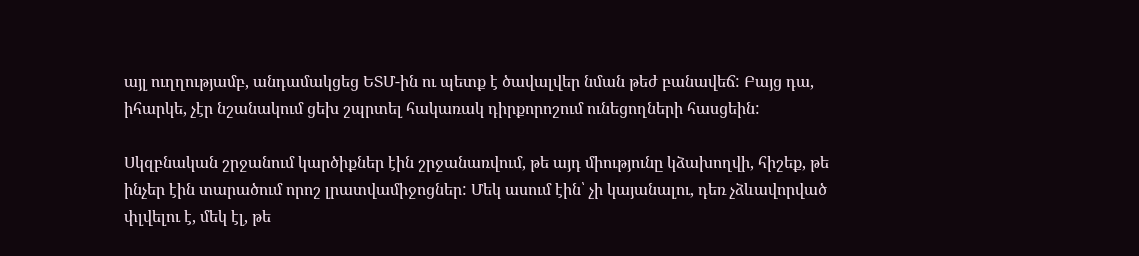այլ ուղղությամբ, անդամակցեց ԵՏՄ-ին ու պետք է ծավալվեր նման թեժ բանավեճ: Բայց դա, իհարկե, չէր նշանակում ցեխ շպրտել հակառակ դիրքորոշում ունեցողների հասցեին:

Սկզբնական շրջանում կարծիքներ էին շրջանառվում, թե այդ միությունը կձախողվի, հիշեք, թե ինչեր էին տարածում որոշ լրատվամիջոցներ: Մեկ ասում էին՝ չի կայանալու, դեռ չձևավորված փլվելու է, մեկ էլ, թե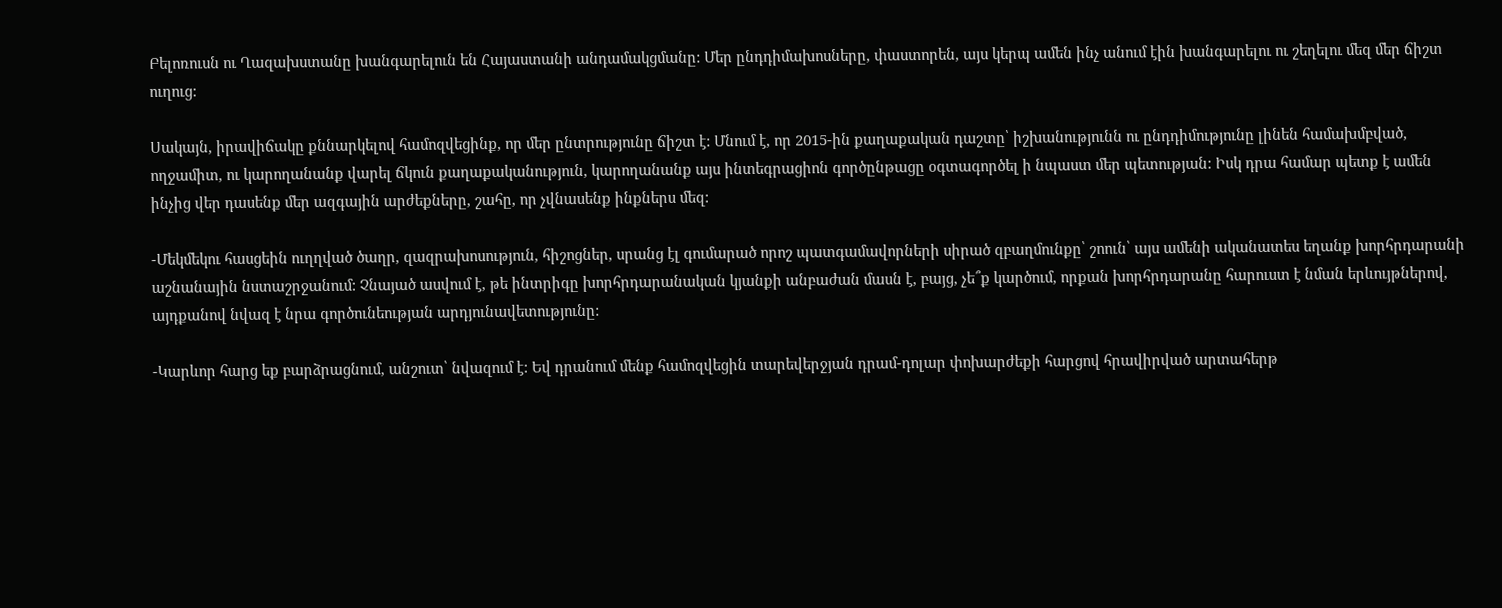Բելոռուսն ու Ղազախստանը խանգարելուն են Հայաստանի անդամակցմանը: Մեր ընդդիմախոսները, փաստորեն, այս կերպ ամեն ինչ անում էին խանգարելու ու շեղելու մեզ մեր ճիշտ ուղուց:

Սակայն, իրավիճակը քննարկելով համոզվեցինք, որ մեր ընտրությունը ճիշտ է: Մնում է, որ 2015-ին քաղաքական դաշտը՝ իշխանությունն ու ընդդիմությունը լինեն համախմբված, ողջամիտ, ու կարողանանք վարել ճկուն քաղաքականություն, կարողանանք այս ինտեգրացիոն գործընթացը օգտագործել ի նպաստ մեր պետության: Իսկ դրա համար պետք է ամեն ինչից վեր դասենք մեր ազգային արժեքները, շահը, որ չվնասենք ինքներս մեզ:

-Մեկմեկու հասցեին ուղղված ծաղր, զազրախոսություն, հիշոցներ, սրանց էլ գումարած որոշ պատգամավորների սիրած զբաղմունքը՝ շոուն՝ այս ամենի ականատես եղանք խորհրդարանի աշնանային նստաշրջանում: Չնայած ասվում է, թե ինտրիգը խորհրդարանական կյանքի անբաժան մասն է, բայց, չե՞ք կարծում, որքան խորհրդարանը հարուստ է նման երևույթներով, այդքանով նվազ է նրա գործունեության արդյունավետությունը:

-Կարևոր հարց եք բարձրացնում, անշուտ՝ նվազում է: Եվ դրանում մենք համոզվեցին տարեվերջյան դրամ-դոլար փոխարժեքի հարցով հրավիրված արտահերթ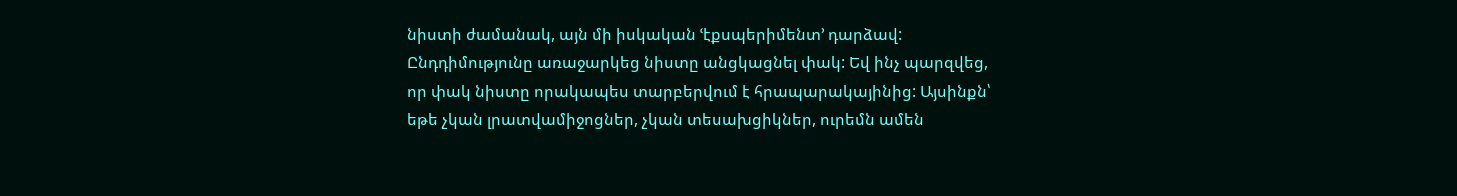նիստի ժամանակ, այն մի իսկական ՙէքսպերիմենտ՚ դարձավ: Ընդդիմությունը առաջարկեց նիստը անցկացնել փակ: Եվ ինչ պարզվեց, որ փակ նիստը որակապես տարբերվում է հրապարակայինից: Այսինքն՝ եթե չկան լրատվամիջոցներ, չկան տեսախցիկներ, ուրեմն ամեն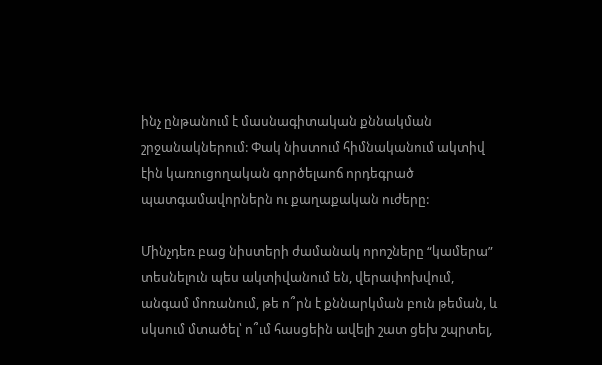ինչ ընթանում է մասնագիտական քննակման շրջանակներում: Փակ նիստում հիմնականում ակտիվ էին կառուցողական գործելաոճ որդեգրած պատգամավորներն ու քաղաքական ուժերը:

Մինչդեռ բաց նիստերի ժամանակ որոշները “կամերա” տեսնելուն պես ակտիվանում են, վերափոխվում, անգամ մոռանում, թե ո՞րն է քննարկման բուն թեման, և սկսում մտածել՝ ո՞ւմ հասցեին ավելի շատ ցեխ շպրտել,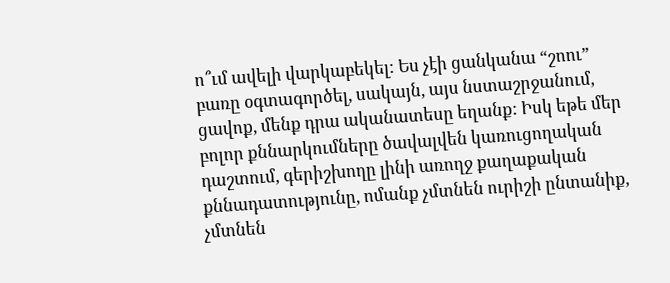ո՞ւմ ավելի վարկաբեկել: Ես չէի ցանկանա “շոու” բառը օգտագործել, սակայն, այս նստաշրջանում, ցավոք, մենք դրա ականատեսը եղանք: Իսկ եթե մեր բոլոր քննարկումները ծավալվեն կառուցողական դաշտում, գերիշխողը լինի առողջ քաղաքական քննադատությունը, ոմանք չմտնեն ուրիշի ընտանիք, չմտնեն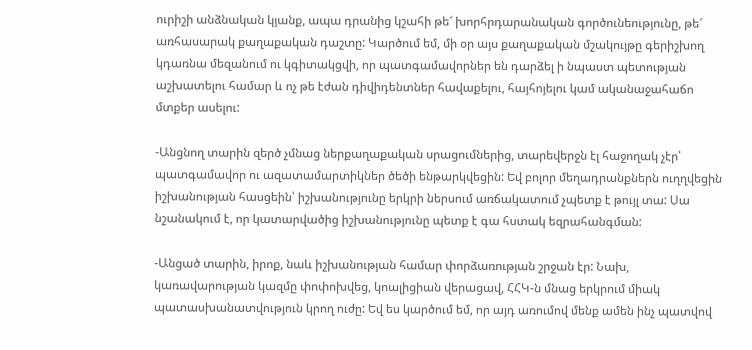ուրիշի անձնական կյանք, ապա դրանից կշահի թե՜ խորհրդարանական գործունեությունը, թե՜ առհասարակ քաղաքական դաշտը: Կարծում եմ, մի օր այս քաղաքական մշակույթը գերիշխող կդառնա մեզանում ու կգիտակցվի, որ պատգամավորներ են դարձել ի նպաստ պետության աշխատելու համար և ոչ թե էժան դիվիդենտներ հավաքելու, հայհոյելու կամ ականաջահաճո մտքեր ասելու:

-Անցնող տարին զերծ չմնաց ներքաղաքական սրացումներից, տարեվերջն էլ հաջողակ չէր՝ պատգամավոր ու ազատամարտիկներ ծեծի ենթարկվեցին: Եվ բոլոր մեղադրանքներն ուղղվեցին իշխանության հասցեին՝ իշխանությունը երկրի ներսում առճակատում չպետք է թույլ տա: Սա նշանակում է, որ կատարվածից իշխանությունը պետք է գա հստակ եզրահանգման:

-Անցած տարին, իրոք, նաև իշխանության համար փորձառության շրջան էր: Նախ, կառավարության կազմը փոփոխվեց, կոալիցիան վերացավ, ՀՀԿ-ն մնաց երկրում միակ պատասխանատվություն կրող ուժը: Եվ ես կարծում եմ, որ այդ առումով մենք ամեն ինչ պատվով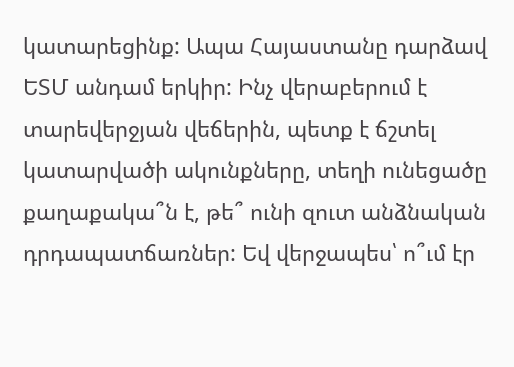կատարեցինք: Ապա Հայաստանը դարձավ ԵՏՄ անդամ երկիր: Ինչ վերաբերում է տարեվերջյան վեճերին, պետք է ճշտել կատարվածի ակունքները, տեղի ունեցածը քաղաքակա՞ն է, թե՞ ունի զուտ անձնական դրդապատճառներ: Եվ վերջապես՝ ո՞ւմ էր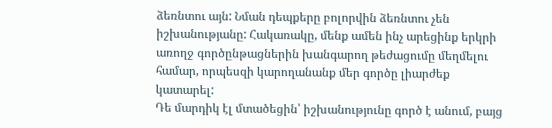ձեռնտու այն: Նման դեպքերը բոլորվին ձեռնտու չեն իշխանությանը: Հակառակը, մենք ամեն ինչ արեցինք երկրի առողջ գործընթացներին խանգարող թեժացումը մեղմելու համար, որպեսզի կարողանանք մեր գործը լիարժեք կատարել:
Դե մարդիկ էլ մտածեցին՝ իշխանությունը գործ է անում, բայց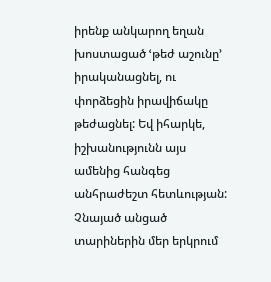իրենք անկարող եղան խոստացած ՙթեժ աշունը՚ իրականացնել, ու փորձեցին իրավիճակը թեժացնել: Եվ իհարկե, իշխանությունն այս ամենից հանգեց անհրաժեշտ հետևության: Չնայած անցած տարիներին մեր երկրում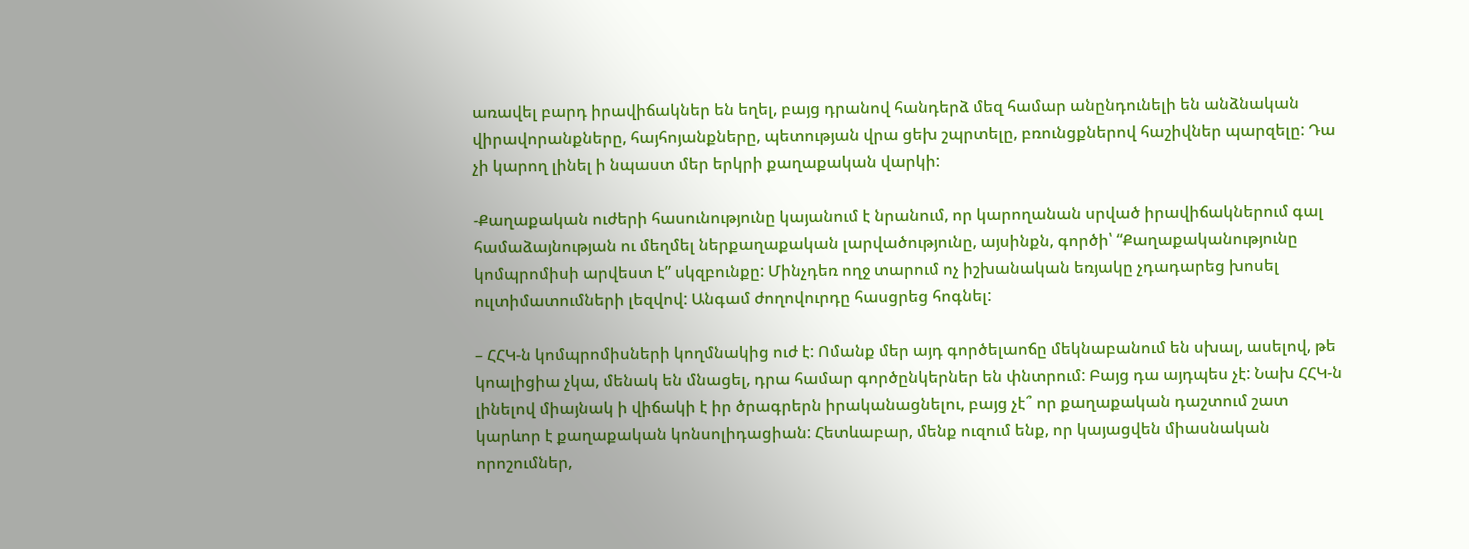առավել բարդ իրավիճակներ են եղել, բայց դրանով հանդերձ մեզ համար անընդունելի են անձնական վիրավորանքները, հայհոյանքները, պետության վրա ցեխ շպրտելը, բռունցքներով հաշիվներ պարզելը: Դա չի կարող լինել ի նպաստ մեր երկրի քաղաքական վարկի:

-Քաղաքական ուժերի հասունությունը կայանում է նրանում, որ կարողանան սրված իրավիճակներում գալ համաձայնության ու մեղմել ներքաղաքական լարվածությունը, այսինքն, գործի՝ “Քաղաքականությունը կոմպրոմիսի արվեստ է” սկզբունքը: Մինչդեռ ողջ տարում ոչ իշխանական եռյակը չդադարեց խոսել ուլտիմատումների լեզվով: Անգամ ժողովուրդը հասցրեց հոգնել:

– ՀՀԿ-ն կոմպրոմիսների կողմնակից ուժ է: Ոմանք մեր այդ գործելաոճը մեկնաբանում են սխալ, ասելով, թե կոալիցիա չկա, մենակ են մնացել, դրա համար գործընկերներ են փնտրում: Բայց դա այդպես չէ: Նախ ՀՀԿ-ն լինելով միայնակ ի վիճակի է իր ծրագրերն իրականացնելու, բայց չէ՞ որ քաղաքական դաշտում շատ կարևոր է քաղաքական կոնսոլիդացիան: Հետևաբար, մենք ուզում ենք, որ կայացվեն միասնական որոշումներ,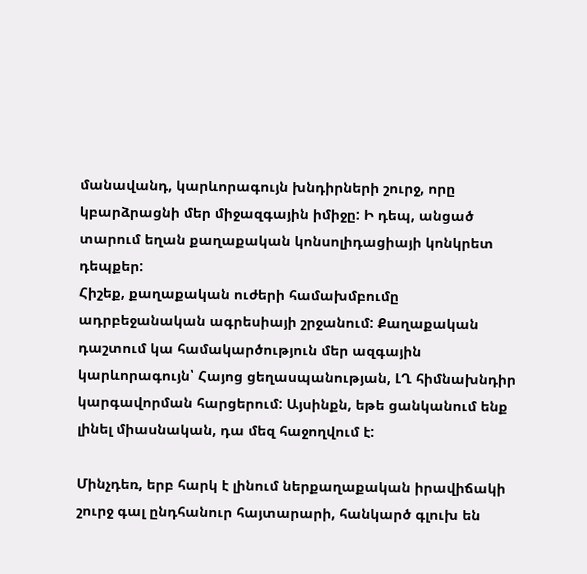մանավանդ, կարևորագույն խնդիրների շուրջ, որը կբարձրացնի մեր միջազգային իմիջը: Ի դեպ, անցած տարում եղան քաղաքական կոնսոլիդացիայի կոնկրետ դեպքեր:
Հիշեք, քաղաքական ուժերի համախմբումը ադրբեջանական ագրեսիայի շրջանում: Քաղաքական դաշտում կա համակարծություն մեր ազգային կարևորագույն՝ Հայոց ցեղասպանության, ԼՂ հիմնախնդիր կարգավորման հարցերում: Այսինքն, եթե ցանկանում ենք լինել միասնական, դա մեզ հաջողվում է:

Մինչդեռ, երբ հարկ է լինում ներքաղաքական իրավիճակի շուրջ գալ ընդհանուր հայտարարի, հանկարծ գլուխ են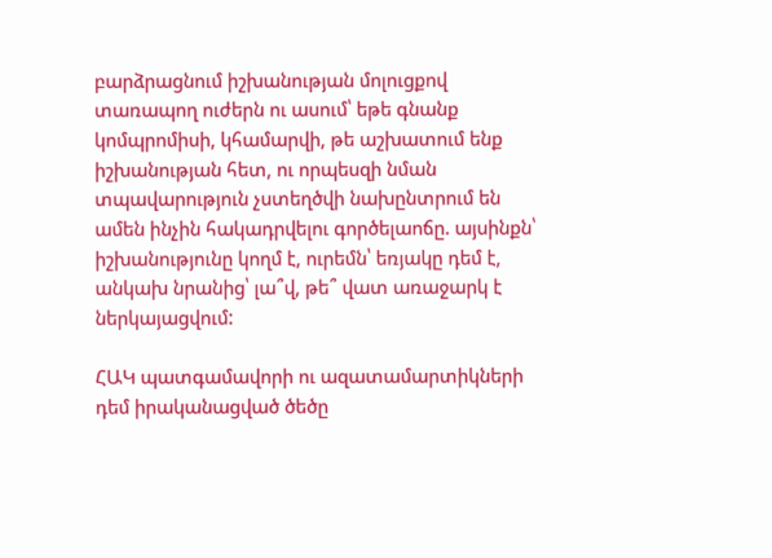բարձրացնում իշխանության մոլուցքով տառապող ուժերն ու ասում՝ եթե գնանք կոմպրոմիսի, կհամարվի, թե աշխատում ենք իշխանության հետ, ու որպեսզի նման տպավարություն չստեղծվի նախընտրում են ամեն ինչին հակադրվելու գործելաոճը. այսինքն՝ իշխանությունը կողմ է, ուրեմն՝ եռյակը դեմ է, անկախ նրանից՝ լա՞վ, թե՞ վատ առաջարկ է ներկայացվում:

ՀԱԿ պատգամավորի ու ազատամարտիկների դեմ իրականացված ծեծը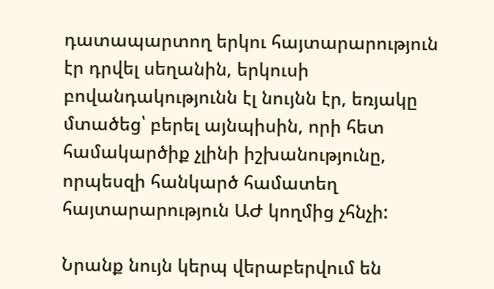դատապարտող երկու հայտարարություն էր դրվել սեղանին, երկուսի բովանդակությունն էլ նույնն էր, եռյակը մտածեց՝ բերել այնպիսին, որի հետ համակարծիք չլինի իշխանությունը, որպեսզի հանկարծ համատեղ հայտարարություն ԱԺ կողմից չհնչի:

Նրանք նույն կերպ վերաբերվում են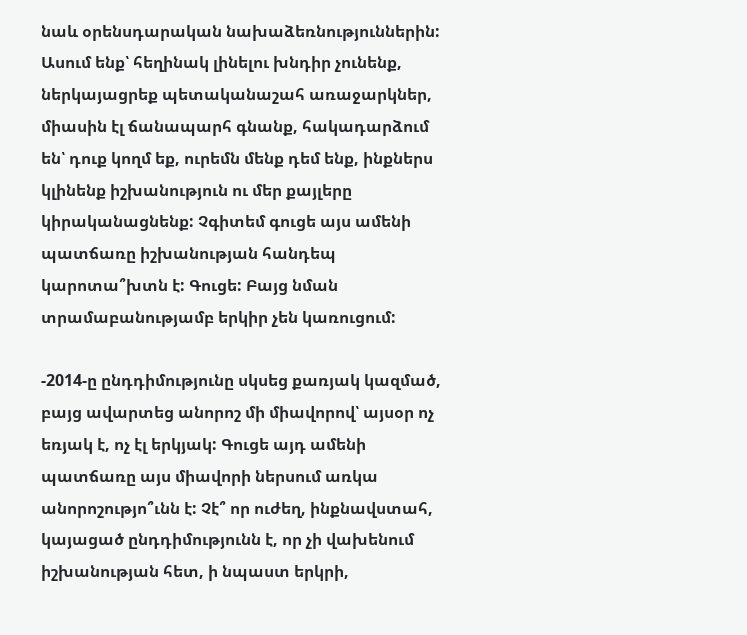նաև օրենսդարական նախաձեռնություններին: Ասում ենք՝ հեղինակ լինելու խնդիր չունենք, ներկայացրեք պետականաշահ առաջարկներ, միասին էլ ճանապարհ գնանք, հակադարձում են՝ դուք կողմ եք, ուրեմն մենք դեմ ենք, ինքներս կլինենք իշխանություն ու մեր քայլերը կիրականացնենք: Չգիտեմ գուցե այս ամենի պատճառը իշխանության հանդեպ կարոտա՞խտն է: Գուցե: Բայց նման տրամաբանությամբ երկիր չեն կառուցում:

-2014-ը ընդդիմությունը սկսեց քառյակ կազմած, բայց ավարտեց անորոշ մի միավորով՝ այսօր ոչ եռյակ է, ոչ էլ երկյակ: Գուցե այդ ամենի պատճառը այս միավորի ներսում առկա անորոշությո՞ւնն է: Չէ՞ որ ուժեղ, ինքնավստահ, կայացած ընդդիմությունն է, որ չի վախենում իշխանության հետ, ի նպաստ երկրի,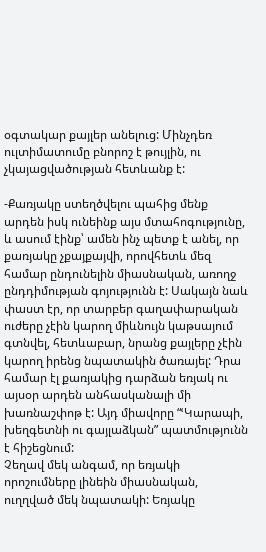օգտակար քայլեր անելուց: Մինչդեռ ուլտիմատումը բնորոշ է թույլին, ու չկայացվածության հետևանք է:

-Քառյակը ստեղծվելու պահից մենք արդեն իսկ ունեինք այս մտահոգությունը, և ասում էինք՝ ամեն ինչ պետք է անել, որ քառյակը չքայքայվի, որովհետև մեզ համար ընդունելին միասնական, առողջ ընդդիմության գոյությունն է: Սակայն նաև փաստ էր, որ տարբեր գաղափարական ուժերը չէին կարող միևնույն կաթսայում գտնվել, հետևաբար, նրանց քայլերը չէին կարող իրենց նպատակին ծառայել: Դրա համար էլ քառյակից դարձան եռյակ ու այսօր արդեն անհասկանալի մի խառնաշփոթ է: Այդ միավորը “ՙԿարապի, խեղգետնի ու գայլաձկան” պատմությունն է հիշեցնում:
Չեղավ մեկ անգամ, որ եռյակի որոշումները լինեին միասնական, ուղղված մեկ նպատակի: Եռյակը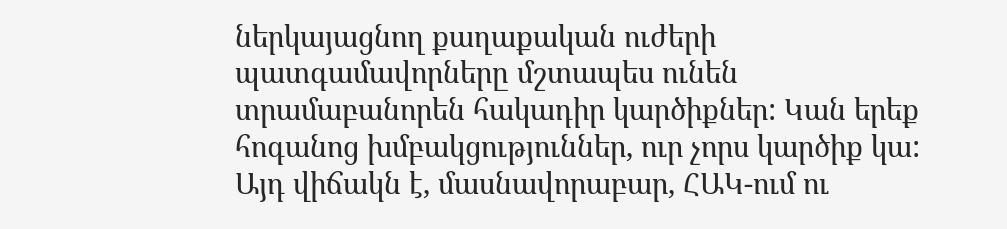ներկայացնող քաղաքական ուժերի պատգամավորները մշտապես ունեն տրամաբանորեն հակադիր կարծիքներ: Կան երեք հոգանոց խմբակցություններ, ուր չորս կարծիք կա: Այդ վիճակն է, մասնավորաբար, ՀԱԿ-ում ու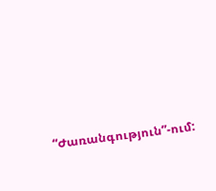“Ժառանգություն”-ում: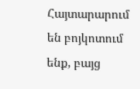Հայտարարում են բոյկոտում ենք, բայց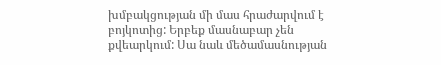խմբակցության մի մաս հրաժարվում է բոյկոտից: Երբեք մասնաբար չեն քվեարկում: Սա նաև մեծամասնության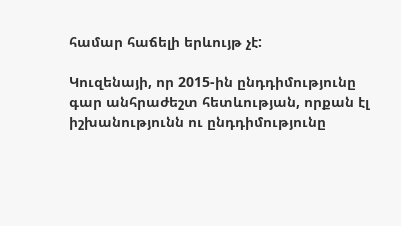համար հաճելի երևույթ չէ:

Կուզենայի, որ 2015-ին ընդդիմությունը գար անհրաժեշտ հետևության, որքան էլ իշխանությունն ու ընդդիմությունը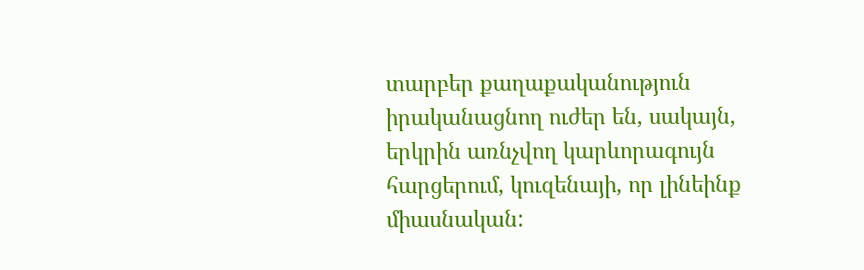տարբեր քաղաքականություն իրականացնող ուժեր են, սակայն, երկրին առնչվող կարևորագույն հարցերում, կուզենայի, որ լինեինք միասնական: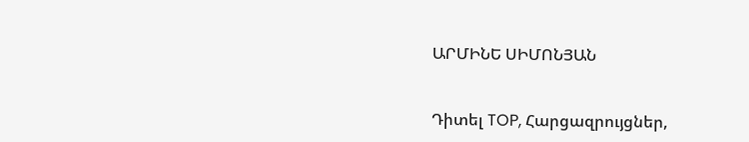ԱՐՄԻՆԵ ՍԻՄՈՆՅԱՆ


Դիտել TOP, Հարցազրույցներ,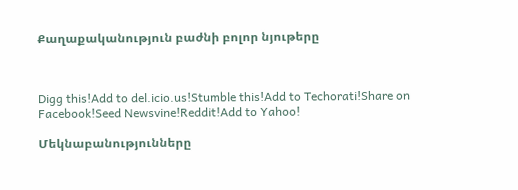Քաղաքականություն բաժնի բոլոր նյութերը



Digg this!Add to del.icio.us!Stumble this!Add to Techorati!Share on Facebook!Seed Newsvine!Reddit!Add to Yahoo!

Մեկնաբանությունները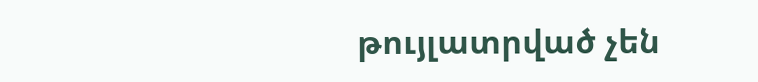թույլատրված չեն